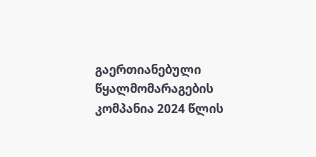გაერთიანებული წყალმომარაგების კომპანია 2024 წლის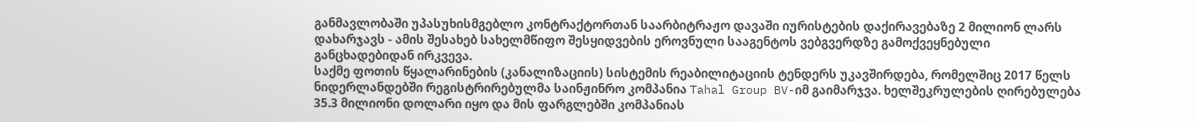განმავლობაში უპასუხისმგებლო კონტრაქტორთან საარბიტრაჟო დავაში იურისტების დაქირავებაზე 2 მილიონ ლარს დახარჯავს - ამის შესახებ სახელმწიფო შესყიდვების ეროვნული სააგენტოს ვებგვერდზე გამოქვეყნებული განცხადებიდან ირკვევა.
საქმე ფოთის წყალარინების (კანალიზაციის) სისტემის რეაბილიტაციის ტენდერს უკავშირდება, რომელშიც 2017 წელს ნიდერლანდებში რეგისტრირებულმა საინჟინრო კომპანია Tahal Group BV-იმ გაიმარჯვა. ხელშეკრულების ღირებულება 35.3 მილიონი დოლარი იყო და მის ფარგლებში კომპანიას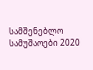სამშენებლო სამუშაოები 2020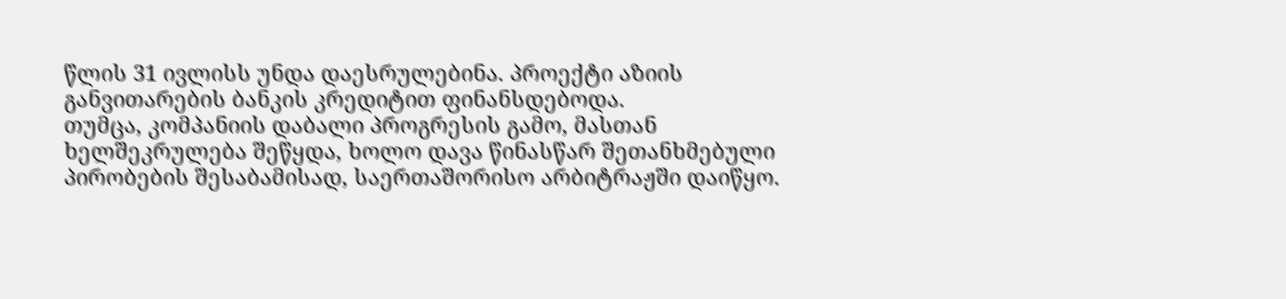წლის 31 ივლისს უნდა დაესრულებინა. პროექტი აზიის განვითარების ბანკის კრედიტით ფინანსდებოდა.
თუმცა, კომპანიის დაბალი პროგრესის გამო, მასთან ხელშეკრულება შეწყდა, ხოლო დავა წინასწარ შეთანხმებული პირობების შესაბამისად, საერთაშორისო არბიტრაჟში დაიწყო.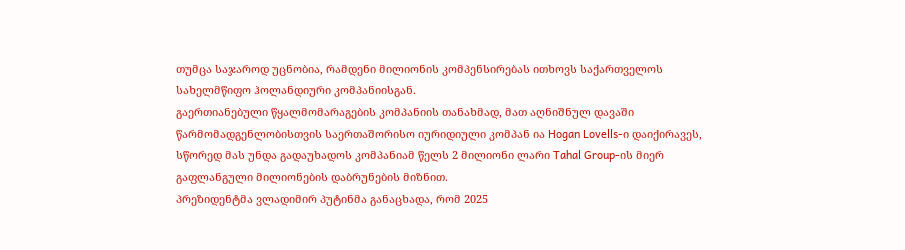თუმცა საჯაროდ უცნობია, რამდენი მილიონის კომპენსირებას ითხოვს საქართველოს სახელმწიფო ჰოლანდიური კომპანიისგან.
გაერთიანებული წყალმომარაგების კომპანიის თანახმად, მათ აღნიშნულ დავაში წარმომადგენლობისთვის საერთაშორისო იურიდიული კომპან ია Hogan Lovells-ი დაიქირავეს, სწორედ მას უნდა გადაუხადოს კომპანიამ წელს 2 მილიონი ლარი Tahal Group-ის მიერ გაფლანგული მილიონების დაბრუნების მიზნით.
პრეზიდენტმა ვლადიმირ პუტინმა განაცხადა, რომ 2025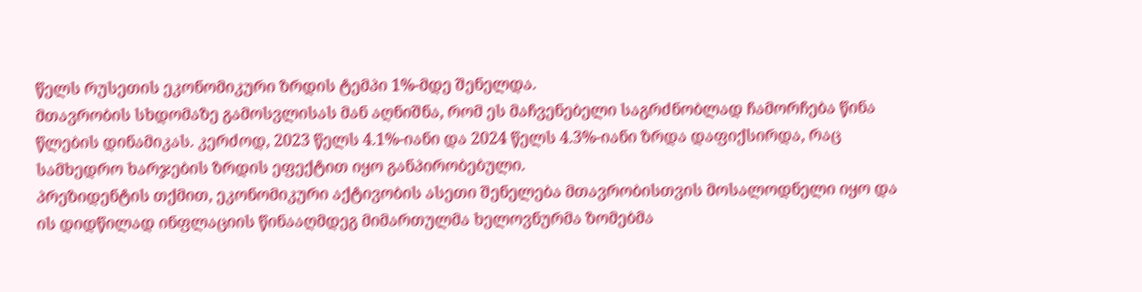წელს რუსეთის ეკონომიკური ზრდის ტემპი 1%-მდე შენელდა.
მთავრობის სხდომაზე გამოსვლისას მან აღნიშნა, რომ ეს მაჩვენებელი საგრძნობლად ჩამორჩება წინა წლების დინამიკას. კერძოდ, 2023 წელს 4.1%-იანი და 2024 წელს 4.3%-იანი ზრდა დაფიქსირდა, რაც სამხედრო ხარჯების ზრდის ეფექტით იყო განპირობებული.
პრეზიდენტის თქმით, ეკონომიკური აქტივობის ასეთი შენელება მთავრობისთვის მოსალოდნელი იყო და ის დიდწილად ინფლაციის წინააღმდეგ მიმართულმა ხელოვნურმა ზომებმა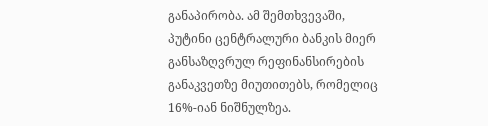განაპირობა. ამ შემთხვევაში, პუტინი ცენტრალური ბანკის მიერ განსაზღვრულ რეფინანსირების განაკვეთზე მიუთითებს, რომელიც 16%-იან ნიშნულზეა.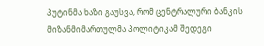პუტინმა ხაზი გაუსვა, რომ ცენტრალური ბანკის მიზანმიმართულმა პოლიტიკამ შედეგი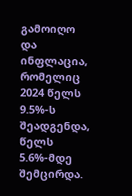გამოიღო და ინფლაცია, რომელიც 2024 წელს 9.5%-ს შეადგენდა, წელს 5.6%-მდე შემცირდა.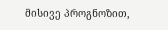მისივე პროგნოზით,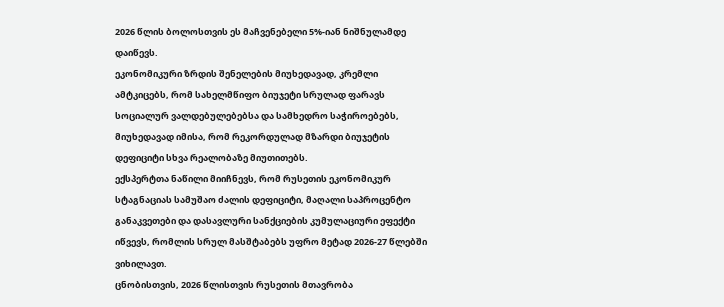2026 წლის ბოლოსთვის ეს მაჩვენებელი 5%-იან ნიშნულამდე დაიწევს.
ეკონომიკური ზრდის შენელების მიუხედავად, კრემლი ამტკიცებს, რომ სახელმწიფო ბიუჯეტი სრულად ფარავს სოციალურ ვალდებულებებსა და სამხედრო საჭიროებებს, მიუხედავად იმისა, რომ რეკორდულად მზარდი ბიუჯეტის დეფიციტი სხვა რეალობაზე მიუთითებს.
ექსპერტთა ნაწილი მიიჩნევს, რომ რუსეთის ეკონომიკურ სტაგნაციას სამუშაო ძალის დეფიციტი, მაღალი საპროცენტო განაკვეთები და დასავლური სანქციების კუმულაციური ეფექტი იწვევს, რომლის სრულ მასშტაბებს უფრო მეტად 2026-27 წლებში ვიხილავთ.
ცნობისთვის, 2026 წლისთვის რუსეთის მთავრობა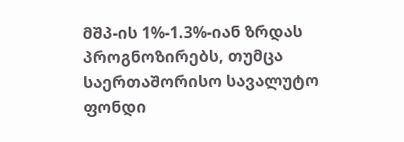მშპ-ის 1%-1.3%-იან ზრდას პროგნოზირებს, თუმცა საერთაშორისო სავალუტო ფონდი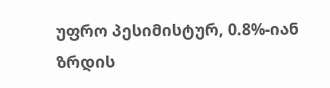უფრო პესიმისტურ, 0.8%-იან ზრდის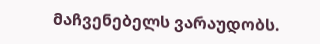მაჩვენებელს ვარაუდობს.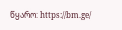წყარო: https://bm.ge/